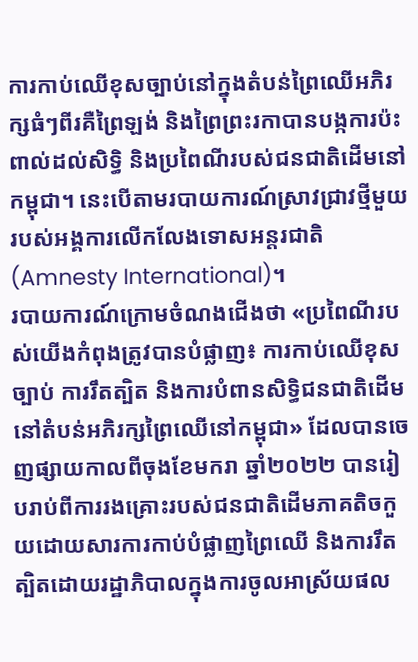ការកាប់ឈើខុសច្បាប់នៅក្នុងតំបន់ព្រៃឈើអភិរក្សធំៗពីរគឺព្រៃឡង់ និងព្រៃព្រះរកាបានបង្កការប៉ះពាល់ដល់សិទ្ធិ និងប្រពៃណីរបស់ជនជាតិដើមនៅកម្ពុជា។ នេះបើតាមរបាយការណ៍ស្រាវជ្រាវថ្មីមួយរបស់អង្គការលើកលែងទោសអន្តរជាតិ(Amnesty International)។
របាយការណ៍ក្រោមចំណងជើងថា «ប្រពៃណីរបស់យើងកំពុងត្រូវបានបំផ្លាញ៖ ការកាប់ឈើខុសច្បាប់ ការរឹតត្បិត និងការបំពានសិទ្ធិជនជាតិដើមនៅតំបន់អភិរក្សព្រៃឈើនៅកម្ពុជា» ដែលបានចេញផ្សាយកាលពីចុងខែមករា ឆ្នាំ២០២២ បានរៀបរាប់ពីការរងគ្រោះរបស់ជនជាតិដើមភាគតិចកួយដោយសារការកាប់បំផ្លាញព្រៃឈើ និងការរឹតត្បិតដោយរដ្ឋាភិបាលក្នុងការចូលអាស្រ័យផល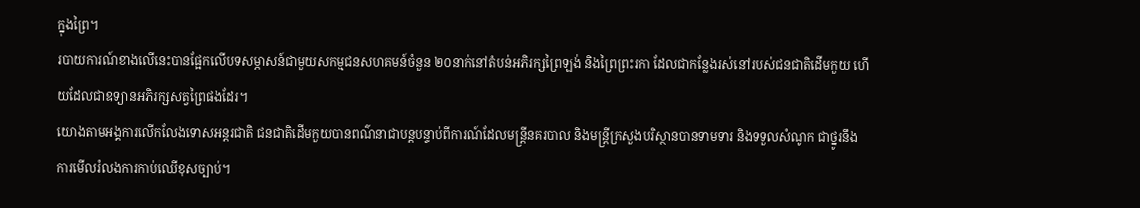ក្នុងព្រៃ។
របាយការណ៍ខាងលើនេះបានផ្អែកលើបទសម្ភាសន៍ជាមួយសកម្មជនសហគមន៍ចំនួន ២០នាក់នៅតំបន់អភិរក្សព្រៃឡង់ និងព្រៃព្រះរកា ដែលជាកន្លែងរស់នៅរបស់ជនជាតិដើមកួយ ហើយដែលជាឧទ្យានអភិរក្សសត្វព្រៃផងដែរ។
យោងតាមអង្គការលើកលែងទោសអន្តរជាតិ ជនជាតិដើមកួយបានពណ៌នាជាបន្តបន្ទាប់ពីការណ៍ដែលមន្រ្តីនគរបាល និងមន្រ្តីក្រសួងបរិស្ថានបានទាមទារ និងទទួលសំណូក ជាថ្នូរនឹងការមើលរំលងការកាប់ឈើខុសច្បាប់។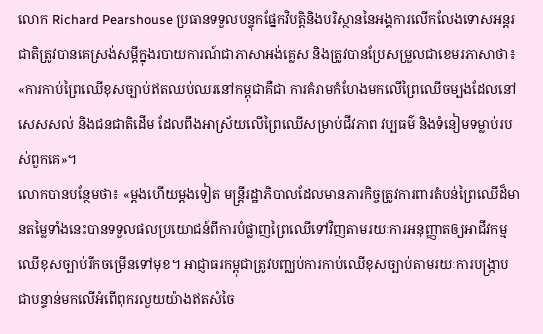លោក Richard Pearshouse ប្រធានទទួលបន្ទុកផ្នែកវិបត្តិនិងបរិស្ថាននៃអង្គការលើកលែងទោសអន្តរជាតិត្រូវបានគេស្រង់សម្តីក្នុងរបាយការណ៍ជាភាសាអង់គ្លេស និងត្រូវបានប្រែសម្រួលជាខេមរភាសាថា៖ «ការកាប់ព្រៃឈើខុសច្បាប់ឥតឈប់ឈរនៅកម្ពុជាគឺជា ការគំរាមកំហែងមកលើព្រៃឈើចម្បងដែលនៅសេសសល់ និងជនជាតិដើម ដែលពឹងអាស្រ័យលើព្រៃឈើសម្រាប់ជីវភាព វប្បធម៌ និងទំនៀមទម្លាប់របស់ពួកគេ»។
លោកបានបន្ថែមថា៖ «ម្តងហើយម្តងទៀត មន្រ្តីរដ្ឋាភិបាលដែលមានភារកិច្ចត្រូវការពារតំបន់ព្រៃឈើដ៏មានតម្លៃទាំងនេះបានទទួលផលប្រយោជន៍ពីការបំផ្លាញព្រៃឈើទៅវិញតាមរយៈការអនុញ្ញាតឲ្យអាជីវកម្មឈើខុសច្បាប់រីកចម្រើនទៅមុខ។ អាជ្ញាធរកម្ពុជាត្រូវបញ្ឈប់ការកាប់ឈើខុសច្បាប់តាមរយៈការបង្រ្កាបជាបន្ទាន់មកលើអំពើពុករលួយយ៉ាងឥតសំចៃ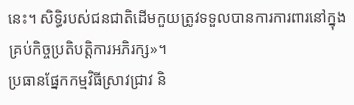នេះ។ សិទ្ធិរបស់ជនជាតិដើមកួយត្រូវទទួលបានការការពារនៅក្នុងគ្រប់កិច្ចប្រតិបត្តិការអភិរក្ស»។
ប្រធានផ្នែកកម្មវិធីស្រាវជ្រាវ និ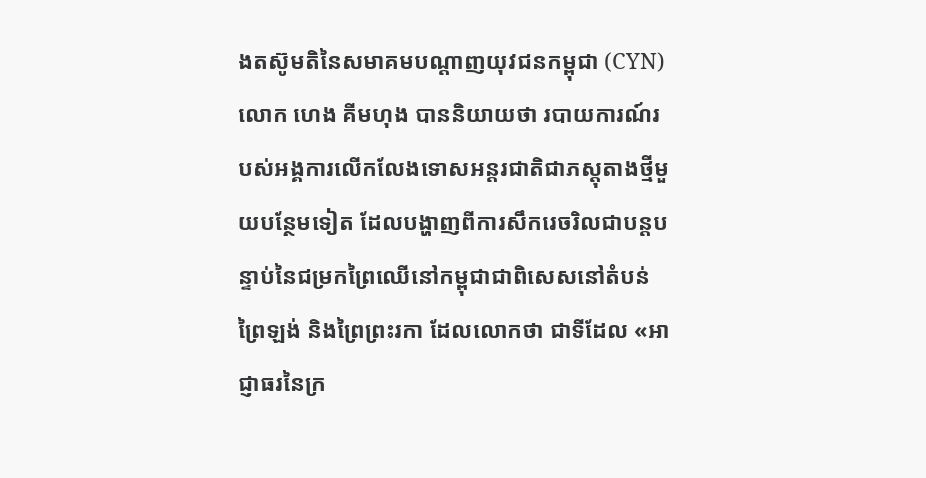ងតស៊ូមតិនៃសមាគមបណ្តាញយុវជនកម្ពុជា (CYN) លោក ហេង គីមហុង បាននិយាយថា របាយការណ៍របស់អង្គការលើកលែងទោសអន្តរជាតិជាភស្តុតាងថ្មីមួយបន្ថែមទៀត ដែលបង្ហាញពីការសឹករេចរិលជាបន្តបន្ទាប់នៃជម្រកព្រៃឈើនៅកម្ពុជាជាពិសេសនៅតំបន់ព្រៃឡង់ និងព្រៃព្រះរកា ដែលលោកថា ជាទីដែល «អាជ្ញាធរនៃក្រ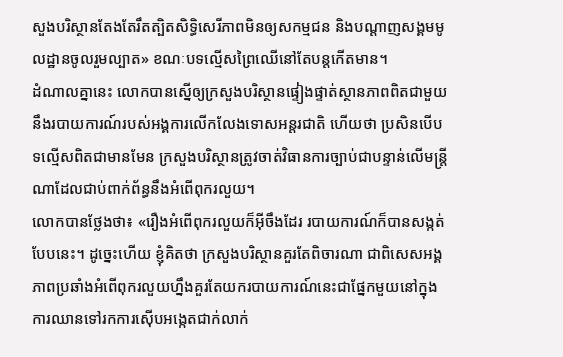សួងបរិស្ថានតែងតែរឹតត្បិតសិទ្ធិសេរីភាពមិនឲ្យសកម្មជន និងបណ្តាញសង្គមមូលដ្ឋានចូលរួមល្បាត» ខណៈបទល្មើសព្រៃឈើនៅតែបន្តកើតមាន។
ដំណាលគ្នានេះ លោកបានស្នើឲ្យក្រសួងបរិស្ថានផ្ទៀងផ្ទាត់ស្ថានភាពពិតជាមួយនឹងរបាយការណ៍របស់អង្គការលើកលែងទោសអន្តរជាតិ ហើយថា ប្រសិនបើបទល្មើសពិតជាមានមែន ក្រសួងបរិស្ថានត្រូវចាត់វិធានការច្បាប់ជាបន្ទាន់លើមន្រ្តីណាដែលជាប់ពាក់ព័ន្ធនឹងអំពើពុករលួយ។
លោកបានថ្លែងថា៖ «រឿងអំពើពុករលួយក៏អ៊ីចឹងដែរ របាយការណ៍ក៏បានសង្កត់បែបនេះ។ ដូច្នេះហើយ ខ្ញុំគិតថា ក្រសួងបរិស្ថានគួរតែពិចារណា ជាពិសេសអង្គភាពប្រឆាំងអំពើពុករលួយហ្នឹងគួរតែយករបាយការណ៍នេះជាផ្នែកមួយនៅក្នុងការឈានទៅរកការស៊ើបអង្កេតជាក់លាក់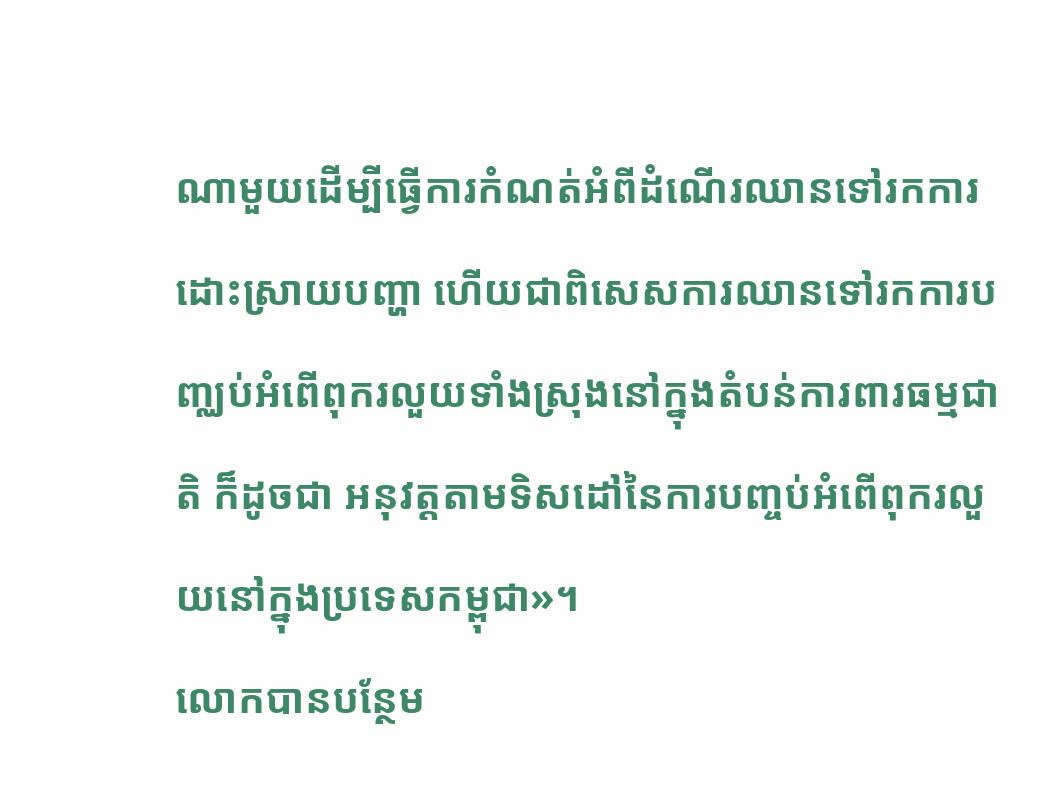ណាមួយដើម្បីធ្វើការកំណត់អំពីដំណើរឈានទៅរកការដោះស្រាយបញ្ហា ហើយជាពិសេសការឈានទៅរកការបញ្ឈប់អំពើពុករលួយទាំងស្រុងនៅក្នុងតំបន់ការពារធម្មជាតិ ក៏ដូចជា អនុវត្តតាមទិសដៅនៃការបញ្ចប់អំពើពុករលួយនៅក្នុងប្រទេសកម្ពុជា»។
លោកបានបន្ថែម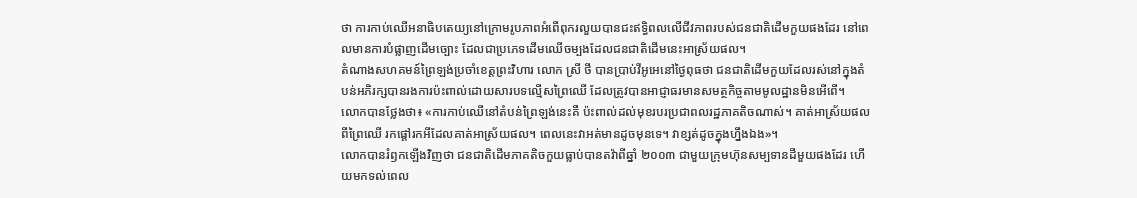ថា ការកាប់ឈើអនាធិបតេយ្យនៅក្រោមរូបភាពអំពើពុករលួយបានជះឥទ្ធិពលលើជីវភាពរបស់ជនជាតិដើមកួយផងដែរ នៅពេលមានការបំផ្លាញដើមច្បោះ ដែលជាប្រភេទដើមឈើចម្បងដែលជនជាតិដើមនេះអាស្រ័យផល។
តំណាងសហគមន៍ព្រៃឡង់ប្រចាំខេត្តព្រះវិហារ លោក ស្រី ថី បានប្រាប់វីអូអេនៅថ្ងៃពុធថា ជនជាតិដើមកួយដែលរស់នៅក្នុងតំបន់អភិរក្សបានរងការប៉ះពាល់ដោយសារបទល្មើសព្រៃឈើ ដែលត្រូវបានអាជ្ញាធរមានសមត្ថកិច្ចតាមមូលដ្ឋានមិនអើពើ។
លោកបានថ្លែងថា៖ «ការកាប់ឈើនៅតំបន់ព្រៃឡង់នេះគឺ ប៉ះពាល់ដល់មុខរបរប្រជាពលរដ្ឋភាគតិចណាស់។ គាត់អាស្រ័យផលពីព្រៃឈើ រកផ្តៅរកអីដែលគាត់អាស្រ័យផល។ ពេលនេះវាអត់មានដូចមុនទេ។ វាខ្សត់ដូចក្នុងហ្នឹងឯង»។
លោកបានរំឭកឡើងវិញថា ជនជាតិដើមភាគតិចកួយធ្លាប់បានតវ៉ាពីឆ្នាំ ២០០៣ ជាមួយក្រុមហ៊ុនសម្បទានដីមួយផងដែរ ហើយមកទល់ពេល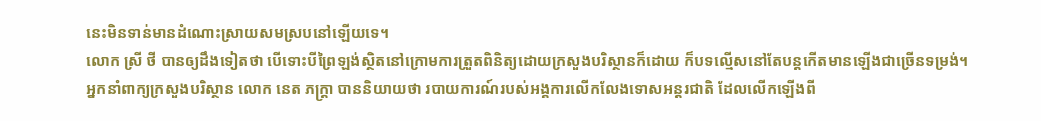នេះមិនទាន់មានដំណោះស្រាយសមស្របនៅឡើយទេ។
លោក ស្រី ថី បានឲ្យដឹងទៀតថា បើទោះបីព្រៃឡង់ស្ថិតនៅក្រោមការត្រួតពិនិត្យដោយក្រសួងបរិស្ថានក៏ដោយ ក៏បទល្មើសនៅតែបន្តកើតមានឡើងជាច្រើនទម្រង់។
អ្នកនាំពាក្យក្រសួងបរិស្ថាន លោក នេត ភក្ត្រា បាននិយាយថា របាយការណ៍របស់អង្គការលើកលែងទោសអន្តរជាតិ ដែលលើកឡើងពី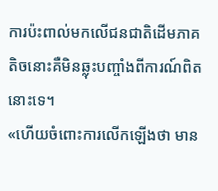ការប៉ះពាល់មកលើជនជាតិដើមភាគតិចនោះគឺមិនឆ្លុះបញ្ចាំងពីការណ៍ពិតនោះទេ។
«ហើយចំពោះការលើកឡើងថា មាន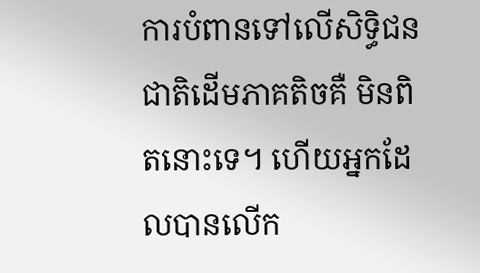ការបំពានទៅលើសិទ្ធិជនជាតិដើមភាគតិចគឺ មិនពិតនោះទេ។ ហើយអ្នកដែលបានលើក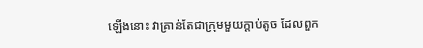ឡើងនោះ វាគ្រាន់តែជាក្រុមមួយក្តាប់តូច ដែលពួក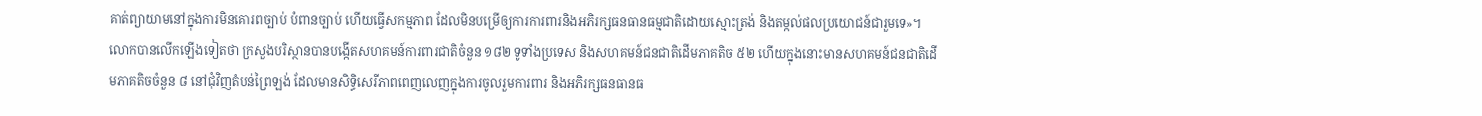គាត់ព្យាយាមនៅក្នុងការមិនគោរពច្បាប់ បំពានច្បាប់ ហើយធ្វើសកម្មភាព ដែលមិនបម្រើឲ្យការការពារនិងអភិរក្សធនធានធម្មជាតិដោយស្មោះត្រង់ និងតម្កល់ផលប្រយោជន៍ជារួមទេ»។
លោកបានលើកឡើងទៀតថា ក្រសួងបរិស្ថានបានបង្កើតសហគមន៍ការពារជាតិចំនួន ១៨២ ទូទាំងប្រទេស និងសហគមន៍ជនជាតិដើមភាគតិច ៥២ ហើយក្នុងនោះមានសហគមន៍ជនជាតិដើមភាគតិចចំនួន ៨ នៅជុំវិញតំបន់ព្រៃឡង់ ដែលមានសិទ្ធិសេរីភាពពេញលេញក្នុងការចូលរួមការពារ និងអភិរក្សធនធានធ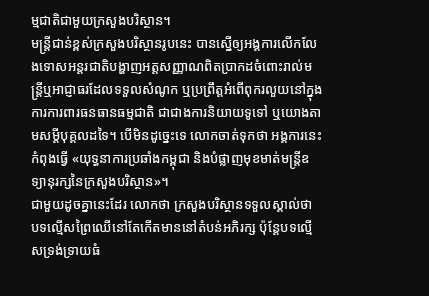ម្មជាតិជាមួយក្រសួងបរិស្ថាន។
មន្ត្រីជាន់ខ្ពស់ក្រសួងបរិស្ថានរូបនេះ បានស្នើឲ្យអង្គការលើកលែងទោសអន្តរជាតិបង្ហាញអត្តសញ្ញាណពិតប្រាកដចំពោះរាល់មន្រ្តីឬអាជ្ញាធរដែលទទួលសំណូក ឬប្រព្រឹត្តអំពើពុករលួយនៅក្នុងការការពារធនធានធម្មជាតិ ជាជាងការនិយាយទូទៅ ឬយោងតាមសម្តីបុគ្គលដទៃ។ បើមិនដូច្នេះទេ លោកចាត់ទុកថា អង្គការនេះកំពុងធ្វើ «យុទ្ធនាការប្រឆាំងកម្ពុជា និងបំផ្លាញមុខមាត់មន្រ្តីឧទ្យានុរក្សនៃក្រសួងបរិស្ថាន»។
ជាមួយដូចគ្នានេះដែរ លោកថា ក្រសួងបរិស្ថានទទួលស្គាល់ថា បទល្មើសព្រៃឈើនៅតែកើតមាននៅតំបន់អភិរក្ស ប៉ុន្តែបទល្មើសទ្រង់ទ្រាយធំ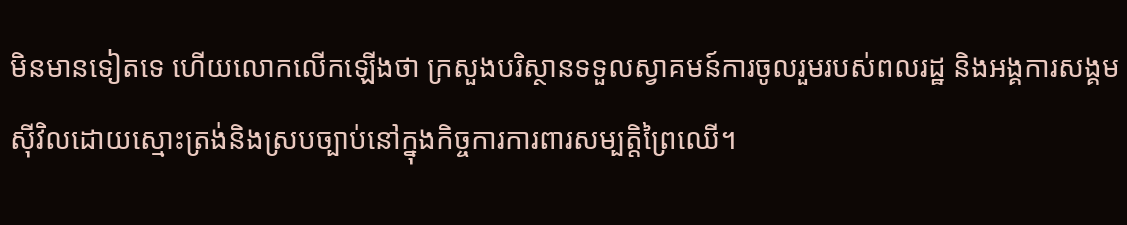មិនមានទៀតទេ ហើយលោកលើកឡើងថា ក្រសួងបរិស្ថានទទួលស្វាគមន៍ការចូលរួមរបស់ពលរដ្ឋ និងអង្គការសង្គមស៊ីវិលដោយស្មោះត្រង់និងស្របច្បាប់នៅក្នុងកិច្ចការការពារសម្បត្តិព្រៃឈើ។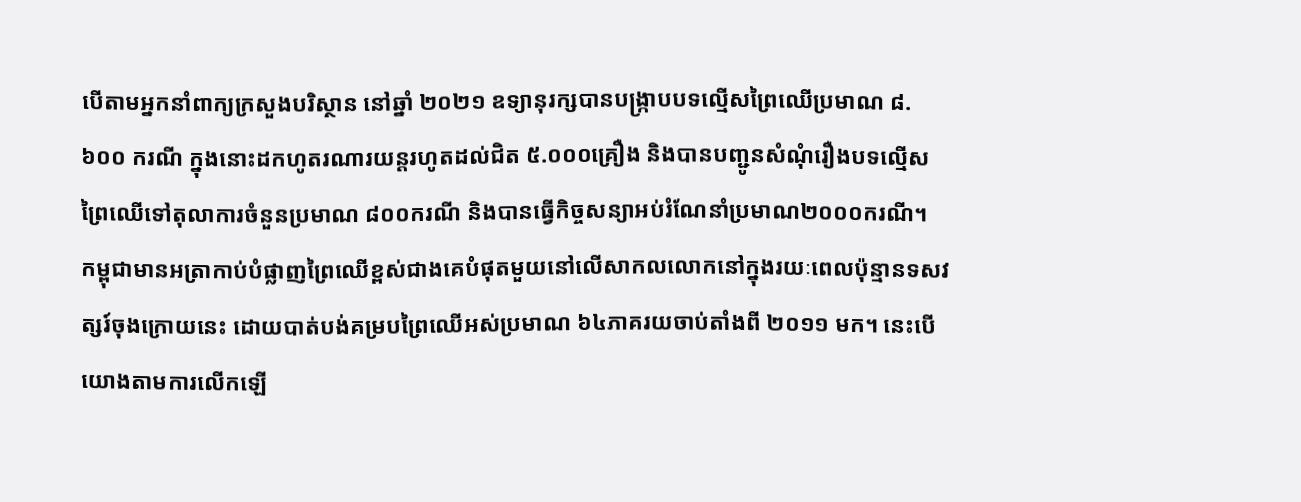បើតាមអ្នកនាំពាក្យក្រសួងបរិស្ថាន នៅឆ្នាំ ២០២១ ឧទ្យានុរក្សបានបង្រ្កាបបទល្មើសព្រៃឈើប្រមាណ ៨.៦០០ ករណី ក្នុងនោះដកហូតរណារយន្តរហូតដល់ជិត ៥.០០០គ្រឿង និងបានបញ្ជូនសំណុំរឿងបទល្មើសព្រៃឈើទៅតុលាការចំនួនប្រមាណ ៨០០ករណី និងបានធ្វើកិច្ចសន្យាអប់រំណែនាំប្រមាណ២០០០ករណី។
កម្ពុជាមានអត្រាកាប់បំផ្លាញព្រៃឈើខ្ពស់ជាងគេបំផុតមួយនៅលើសាកលលោកនៅក្នុងរយៈពេលប៉ុន្មានទសវត្សរ៍ចុងក្រោយនេះ ដោយបាត់បង់គម្របព្រៃឈើអស់ប្រមាណ ៦៤ភាគរយចាប់តាំងពី ២០១១ មក។ នេះបើយោងតាមការលើកឡើ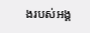ងរបស់អង្គ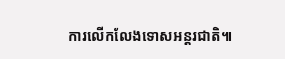ការលើកលែងទោសអន្តរជាតិ៕